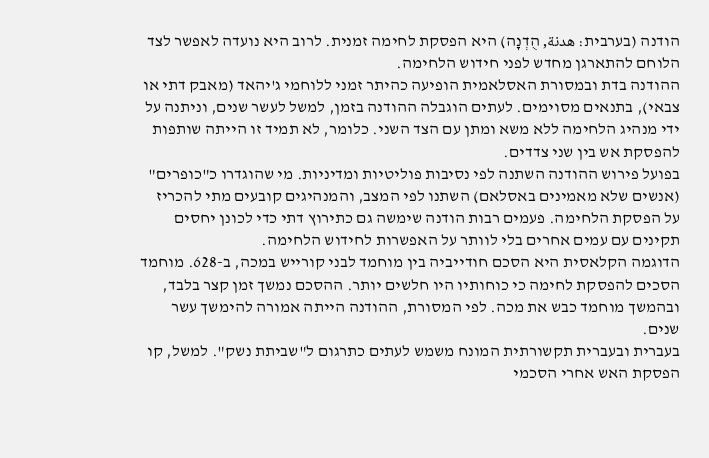הודנה (בערבית: هدنة, הֻדְנָה) היא הפסקת לחימה זמנית. לרוב היא נועדה לאפשר לצד הלוחם להתארגן מחדש לפני חידוש הלחימה.
ההודנה בדת ובמסורת האסלאמית הופיעה כהיתר זמני ללוחמי ג'יהאד (מאבק דתי או צבאי), בתנאים מסוימים. לעתים הוגבלה ההודנה בזמן, למשל לעשר שנים, וניתנה על ידי מנהיג הלחימה ללא משא ומתן עם הצד השני. כלומר, לא תמיד זו הייתה שותפות להפסקת אש בין שני צדדים.
בפועל פירוש ההודנה השתנה לפי נסיבות פוליטיות ומדיניות. מי שהוגדרו כ"כופרים" (אנשים שלא מאמינים באסלאם) השתנו לפי המצב, והמנהיגים קובעים מתי להכריז על הפסקת הלחימה. פעמים רבות הודנה שימשה גם כתירוץ דתי כדי לכונן יחסים תקינים עם עמים אחרים בלי לוותר על האפשרות לחידוש הלחימה.
הדוגמה הקלאסית היא הסכם חודייביה בין מוחמד לבני קורייש במכה, ב-628. מוחמד הסכים להפסקת לחימה כי כוחותיו היו חלשים יותר. ההסכם נמשך זמן קצר בלבד, ובהמשך מוחמד כבש את מכה. לפי המסורת, ההודנה הייתה אמורה להימשך עשר שנים.
בעברית ובעברית תקשורתית המונח משמש לעתים כתרגום ל"שביתת נשק". למשל, קו הפסקת האש אחרי הסכמי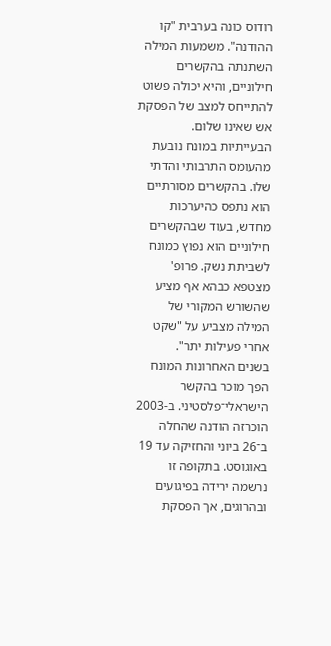רודוס כונה בערבית "קו ההודנה". משמעות המילה השתנתה בהקשרים חילוניים, והיא יכולה פשוט להתייחס למצב של הפסקת אש שאינו שלום.
הבעייתיות במונח נובעת מהעומס התרבותי והדתי שלו. בהקשרים מסורתיים הוא נתפס כהיערכות מחדש, בעוד שבהקשרים חילוניים הוא נפוץ כמונח לשביתת נשק. פרופ' מצטפא כבהא אף מציע שהשורש המקורי של המילה מצביע על "שקט אחרי פעילות יתר".
בשנים האחרונות המונח הפך מוכר בהקשר הישראלי־פלסטיני. ב-2003 הוכרזה הודנה שהחלה ב־26 ביוני והחזיקה עד 19 באוגוסט. בתקופה זו נרשמה ירידה בפיגועים ובהרוגים, אך הפסקת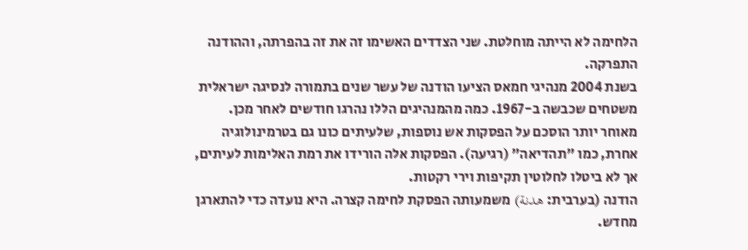הלחימה לא הייתה מוחלטת. שני הצדדים האשימו זה את זה בהפרתה, וההודנה התפרקה.
בשנת 2004 מנהיגי חמאס הציעו הודנה של עשר שנים בתמורה לנסיגה ישראלית משטחים שכבשה ב-1967. כמה מהמנהיגים הללו נהרגו חודשים לאחר מכן. מאוחר יותר הוסכם על הפסקות אש נוספות, שלעיתים כונו גם בטרמינולוגיה אחרת, כמו "תהדיאה" (רגיעה). הפסקות אלה הורידו את רמת האלימות לעיתים, אך לא ביטלו לחלוטין תקיפות וירי רקטות.
הודנה (בערבית: هدنة) משמעותה הפסקת לחימה קצרה. היא נועדה כדי להתארגן מחדש.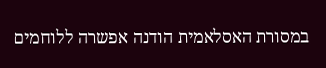במסורת האסלאמית הודנה אפשרה ללוחמים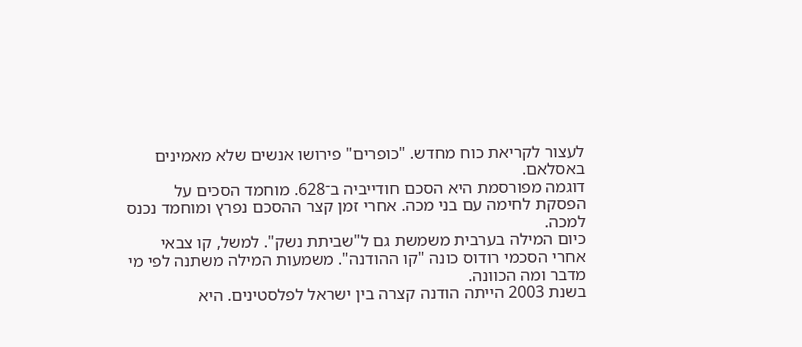לעצור לקריאת כוח מחדש. "כופרים" פירושו אנשים שלא מאמינים באסלאם.
דוגמה מפורסמת היא הסכם חודייביה ב־628. מוחמד הסכים על הפסקת לחימה עם בני מכה. אחרי זמן קצר ההסכם נפרץ ומוחמד נכנס למכה.
כיום המילה בערבית משמשת גם ל"שביתת נשק". למשל, קו צבאי אחרי הסכמי רודוס כונה "קו ההודנה". משמעות המילה משתנה לפי מי מדבר ומה הכוונה.
בשנת 2003 הייתה הודנה קצרה בין ישראל לפלסטינים. היא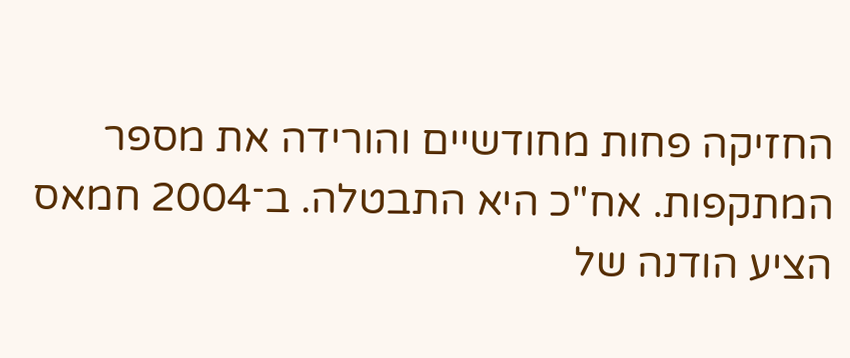החזיקה פחות מחודשיים והורידה את מספר המתקפות. אח"כ היא התבטלה. ב־2004 חמאס הציע הודנה של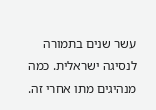עשר שנים בתמורה לנסיגה ישראלית. כמה מנהיגים מתו אחרי זה.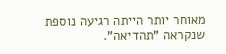מאוחר יותר הייתה רגיעה נוספת שנקראה "תהדיאה".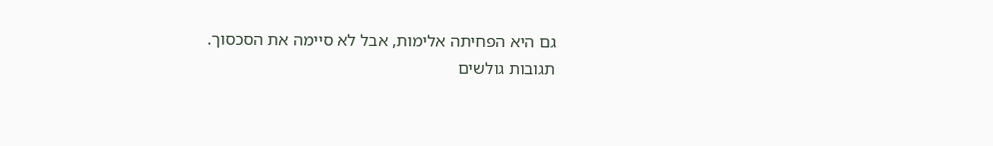גם היא הפחיתה אלימות, אבל לא סיימה את הסכסוך.
תגובות גולשים